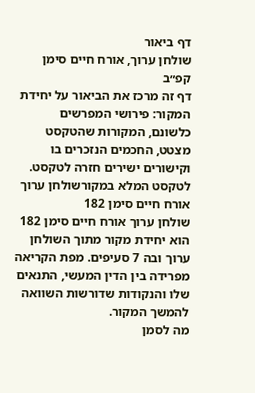דף ביאור
שולחן ערוך, אורח חיים סימן קפ״ב
דף זה מרכז את הביאור על יחידת המקור: פירושי המפרשים כלשונם, המקורות שהטקסט מצטט, החכמים הנזכרים בו וקישורים ישירים חזרה לטקסט.
לטקסט המלא במקורשולחן ערוך אורח חיים סימן 182
שולחן ערוך אורח חיים סימן 182 הוא יחידת מקור מתוך השולחן ערוך ובה 7 סעיפים. מפת הקריאה מפרידה בין הדין המעשי, התנאים שלו והנקודות שדורשות השוואה להמשך המקור.
מה לסמן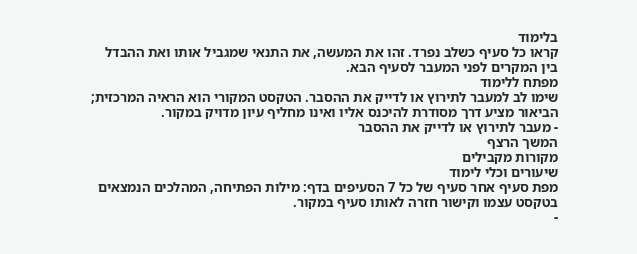בלימוד
קראו כל סעיף כשלב נפרד. זהו את המעשה, את התנאי שמגביל אותו ואת ההבדל בין המקרים לפני המעבר לסעיף הבא.
מפתח ללימוד
שימו לב למעבר לתירוץ או לדייק את ההסבר. הטקסט המקורי הוא הראיה המרכזית; הביאור מציע דרך מסודרת להיכנס אליו ואינו מחליף עיון מדויק במקור.
- מעבר לתירוץ או לדייק את ההסבר
המשך הרצף
מקורות מקבילים
שיעורים וכלי לימוד
מפת סעיף אחר סעיף של כל 7 הסעיפים בדף: מילות הפתיחה, המהלכים הנמצאים בטקסט עצמו וקישור חזרה לאותו סעיף במקור.
-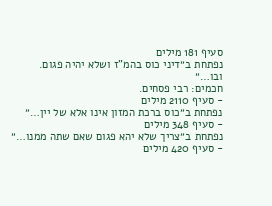סעיף 181 מילים
נפתחת ב״דיני כוס בהמ"ז ושלא יהיה פגום. ובו…״
חכמים: רבי פסחים.
- סעיף 2110 מילים
נפתחת ב״כוס ברכת המזון אינו אלא של יין…״
- סעיף 348 מילים
נפתחת ב״צריך שלא יהא פגום שאם שתה ממנו…״
- סעיף 420 מילים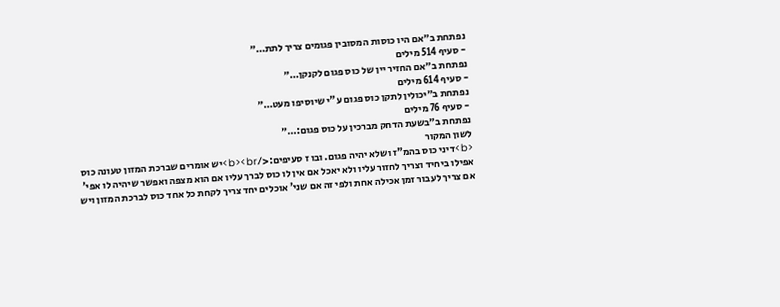נפתחת ב״אם היו כוסות המסובין פגומים צריך לתת…״
- סעיף 514 מילים
נפתחת ב״אם החזיר יין של כוס פגום לקנקן…״
- סעיף 614 מילים
נפתחת ב״יכולין לתקן כוס פגום ע"י שיוסיפו מעט…״
- סעיף 76 מילים
נפתחת ב״בשעת הדחק מברכין על כוס פגום:…״
לשון המקור
<b>דיני כוס בהמ"ז ושלא יהיה פגום. ובו ז סעיפים:</b><br>יש אומרים שברכת המזון טעונה כוס אפילו ביחיד וצריך לחזור עליו ולא יאכל אם אין לו כוס לברך עליו אם הוא מצפה ואפשר שיהיה לו אפי' אם צריך לעבור זמן אכילה אחת ולפי זה אם שני' אוכלים יחד צריך לקחת כל אחד כוס לברכת המזון ויש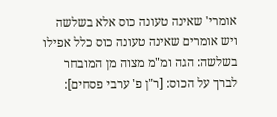אומרי' שאינה טעונה כוס אלא בשלשה ויש אומרים שאינה טעונה כוס כלל אפילו בשלשה: הגה ומ"מ מצוה מן המובחר לברך על הכוס: [ר"ן פ' ערבי פסחים]: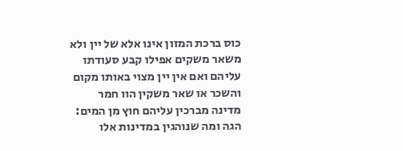כוס ברכת המזון אינו אלא של יין ולא משאר משקים אפילו קבע סעודתו עליהם ואם אין יין מצוי באותו מקום והשכר או שאר משקין הוו חמר מדינה מברכין עליהם חוץ מן המים: הגה ומה שנוהגין במדינות אלו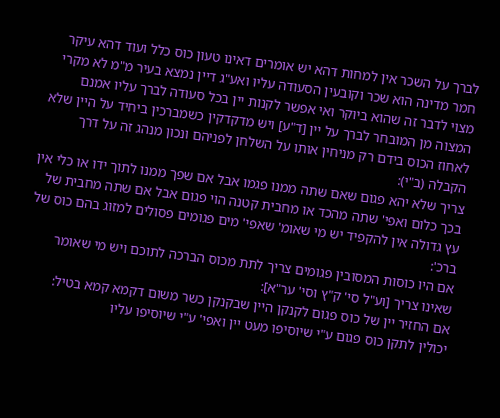לברך על השכר אין למחות דהא יש אומרים דאינו טעון כוס כלל ועוד דהא עיקר חמר מדינה הוא שכר וקובעין הסעודה עליו ואע"ג דיין נמצא בעיר מ"מ לא מקרי מצוי לדבר זה שהוא ביוקר ואי אפשר לקנות יין בכל סעודה לברך עליו אמנם המצוה מן המובחר לברך על יין [ד"ע] ויש מדקדקין כשמברכין ביחיד על היין שלא לאחוז הכוס בידם רק מניחין אותו על השלחן לפניהם ונכון מנהג זה על דרך הקבלה (ב"י):
צריך שלא יהא פגום שאם שתה ממנו פגמו אבל אם שפך ממנו לתוך ידו או כלי אין בכך כלום ואפי' שתה מהכד או מחבית קטנה הוי פגום אבל אם שתה מחבית של עץ גדולה אין להקפיד יש מי שאומ' שאפי' מים פגומים פסולים למזוג בהם כוס של ברכ':
אם היו כוסות המסובין פגומים צריך לתת מכוס הברכה לתוכם ויש מי שאומר שאינו צריך [וע"ל סי' ק"ץ וסי' ער"א]:
אם החזיר יין של כוס פגום לקנקן היין שבקנקן כשר משום דקמא קמא בטיל:
יכולין לתקן כוס פגום ע"י שיוסיפו מעט יין ואפי' ע"י שיוסיפו עליו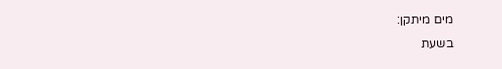מים מיתקן:
בשעת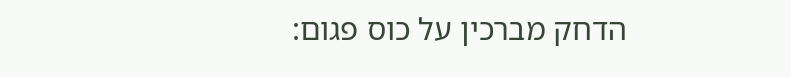הדחק מברכין על כוס פגום: